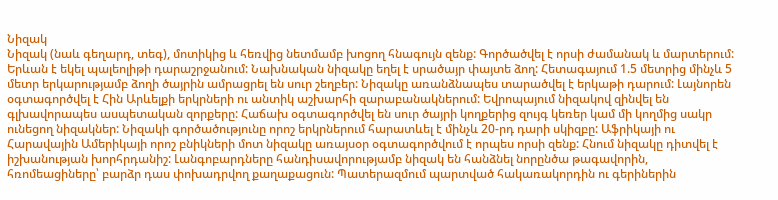Նիզակ
Նիզակ (նաև գեղարդ, տեգ), մոտիկից և հեռվից նետմամբ խոցող հնագույն զենք: Գործածվել է որսի ժամանակ և մարտերում: Երևան է եկել պալեոլիթի դարաշրջանում: Նախնական նիզակը եղել է սրածայր փայտե ձող: Հետագայում 1.5 մետրից մինչև 5 մետր երկարությամբ ձողի ծայրին ամրացրել են սուր շեղբեր: Նիզակը առանձնապես տարածվել է երկաթի դարում: Լայնորեն օգտագործվել է Հին Արևելքի երկրների ու անտիկ աշխարհի զարաբանակներում: Եվրոպայում նիզակով զինվել են գլխավորապես ասպետական զորքերը: Հաճախ օգտագործվել են սուր ծայրի կողքերից զույգ կեռեր կամ մի կողմից սակր ունեցող նիզակներ: Նիզակի գործածությունը որոշ երկրներում հարատևել է մինչև 20-րդ դարի սկիզբը: Աֆրիկայի ու Հարավային Ամերիկայի որոշ բնիկների մոտ նիզակը առայսօր օգտագործվում է որպես որսի զենք: Հնում նիզակը դիտվել է իշխանության խորհրդանիշ: Լանգոբարդները հանդիսավորությամբ նիզակ են հանձնել նորընծա թագավորին, հռոմեացիները՝ բարձր դաս փոխադրվող քաղաքացուն: Պատերազմում պարտված հակառակորդին ու գերիներին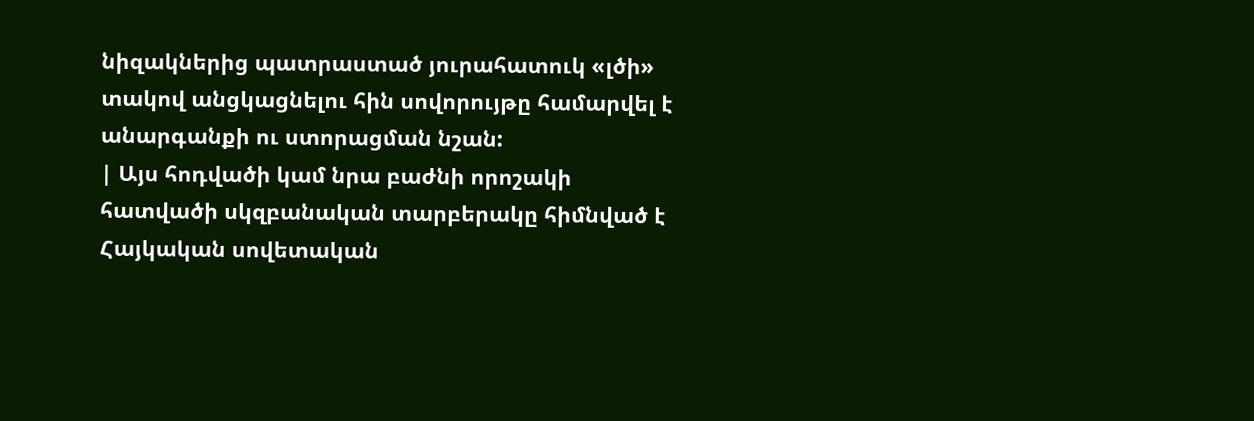նիզակներից պատրաստած յուրահատուկ «լծի» տակով անցկացնելու հին սովորույթը համարվել է անարգանքի ու ստորացման նշան:
| Այս հոդվածի կամ նրա բաժնի որոշակի հատվածի սկզբանական տարբերակը հիմնված է Հայկական սովետական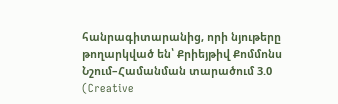հանրագիտարանից, որի նյութերը թողարկված են՝ Քրիեյթիվ Քոմմոնս Նշում–Համանման տարածում 3.0 (Creative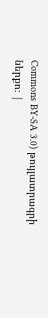Commons BY-SA 3.0) թույլատրագրի ներքո։ |